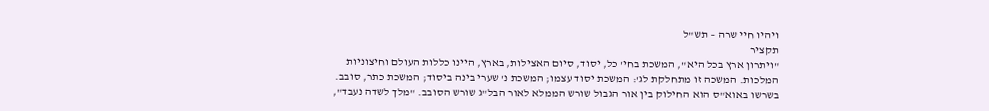ויהיו חיי שרה – תש"ל
תקציר
"ויתרון ארץ בכל היא", המשכת בחי' כל, יסוד, סיום האצילות, בארץ, היינו כללות העולם וחיצוניות המלכות. המשכה זו מתחלקת לג': המשכת יסוד עצמו; המשכת נ' שערי בינה ביסוד; המשכת כתר, סובב. בשרשו באוא"ס הוא החילוק בין אור הגבול שורש הממלא לאור הבל"ג שורש הסובב. "מלך לשדה נעבד",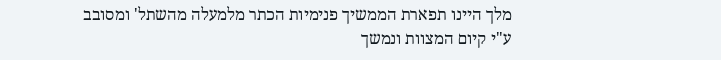מלך היינו תפארת הממשיך פנימיות הכתר מלמעלה מהשתל' ומסובב ע"י קיום המצוות ונמשך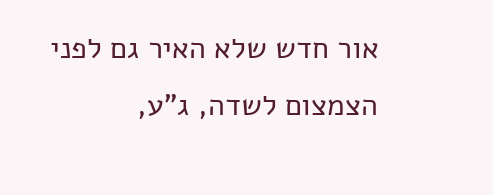אור חדש שלא האיר גם לפני הצמצום לשדה, ג"ע,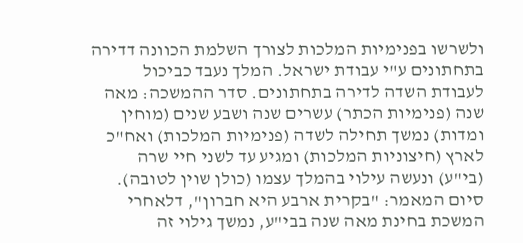ולשרשו בפנימיות המלכות לצורך השלמת הכוונה דדירה בתחתונים ע"י עבודת ישראל. המלך נעבד כביכול לעבודת השדה לדירה בתחתונים. סדר ההמשכה: מאה שנה (פנימיות הכתר) עשרים שנה ושבע שנים (מוחין ומדות) נמשך תחילה לשדה (פנימיות המלכות) ואח"כ לארץ (חיצוניות המלכות) ומגיע עד לשני חיי שרה (בי"ע) ונעשה עילוי בהמלך עצמו (כולן שוין לטובה).
סיום המאמר: "בקרית ארבע היא חברון", דלאחרי המשכת בחינת מאה שנה בבי"ע, נמשך גילוי זה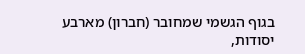בגוף הגשמי שמחובר (חברון) מארבע יסודות,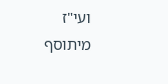ועי"ז מיתוסף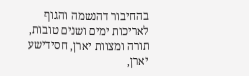בהחיבור דהנשמה והגוף לאריכות ימים ושנים טובות, תורה ומצוות יארן, חסידישע יארן,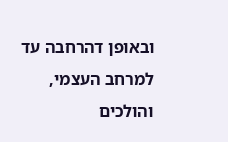ובאופן דהרחבה עד למרחב העצמי, והולכים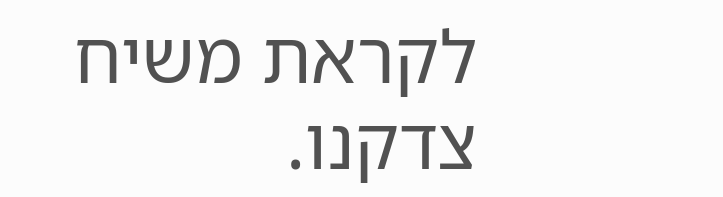לקראת משיח צדקנו.